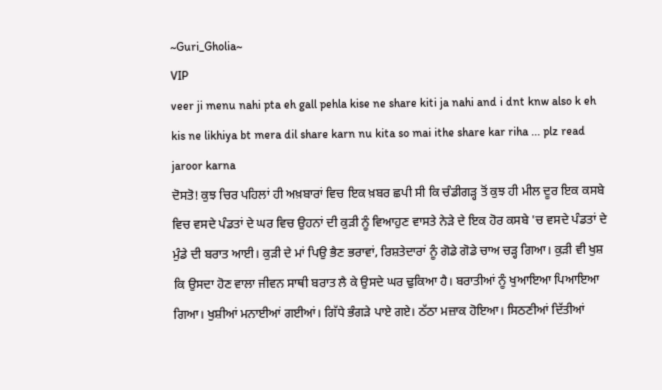~Guri_Gholia~
VIP
veer ji menu nahi pta eh gall pehla kise ne share kiti ja nahi and i dnt knw also k eh kis ne likhiya bt mera dil share karn nu kita so mai ithe share kar riha ... plz read jaroor karna
ਦੋਸਤੋ! ਕੁਝ ਚਿਰ ਪਹਿਲਾਂ ਹੀ ਅਖ਼ਬਾਰਾਂ ਵਿਚ ਇਕ ਖ਼ਬਰ ਛਪੀ ਸੀ ਕਿ ਚੰਡੀਗੜ੍ਹ ਤੋਂ ਕੁਝ ਹੀ ਮੀਲ ਦੂਰ ਇਕ ਕਸਬੇ ਵਿਚ ਵਸਦੇ ਪੰਡਤਾਂ ਦੇ ਘਰ ਵਿਚ ਉਹਨਾਂ ਦੀ ਕੁੜੀ ਨੂੰ ਵਿਆਹੁਣ ਵਾਸਤੇ ਨੇੜੇ ਦੇ ਇਕ ਹੋਰ ਕਸਬੇ 'ਚ ਵਸਦੇ ਪੰਡਤਾਂ ਦੇ ਮੁੰਡੇ ਦੀ ਬਰਾਤ ਆਈ। ਕੁੜੀ ਦੇ ਮਾਂ ਪਿਉ ਭੈਣ ਭਰਾਵਾਂ, ਰਿਸ਼ਤੇਦਾਰਾਂ ਨੂੰ ਗੋਡੇ ਗੋਡੇ ਚਾਅ ਚੜ੍ਹ ਗਿਆ। ਕੁੜੀ ਵੀ ਖੁਸ਼ ਕਿ ਉਸਦਾ ਹੋਣ ਵਾਲਾ ਜੀਵਨ ਸਾਥੀ ਬਰਾਤ ਲੈ ਕੇ ਉਸਦੇ ਘਰ ਢੁਕਿਆ ਹੈ। ਬਰਾਤੀਆਂ ਨੂੰ ਖੁਆਇਆ ਪਿਆਇਆ ਗਿਆ। ਖੁਸ਼ੀਆਂ ਮਨਾਈਆਂ ਗਈਆਂ। ਗਿੱਧੇ ਭੰਗੜੇ ਪਾਏ ਗਏ। ਠੱਠਾ ਮਜ਼ਾਕ ਹੋਇਆ। ਸਿਠਣੀਆਂ ਦਿੱਤੀਆਂ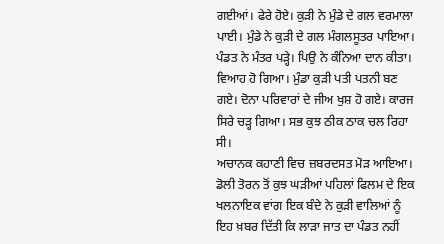ਗਈਆਂ। ਫੇਰੇ ਹੋਏ। ਕੁੜੀ ਨੇ ਮੁੰਡੇ ਦੇ ਗਲ ਵਰਮਾਲਾ ਪਾਈ। ਮੁੰਡੇ ਨੇ ਕੁੜੀ ਦੇ ਗਲ ਮੰਗਲਸੂਤਰ ਪਾਇਆ। ਪੰਡਤ ਨੇ ਮੰਤਰ ਪੜ੍ਹੇ। ਪਿਉ ਨੇ ਕੰਨਿਆ ਦਾਨ ਕੀਤਾ। ਵਿਆਹ ਹੋ ਗਿਆ। ਮੁੰਡਾ ਕੁੜੀ ਪਤੀ ਪਤਨੀ ਬਣ ਗਏ। ਦੋਨਾ ਪਰਿਵਾਰਾਂ ਦੇ ਜੀਅ ਖੁਸ਼ ਹੋ ਗਏ। ਕਾਰਜ ਸਿਰੇ ਚੜ੍ਹ ਗਿਆ। ਸਭ ਕੁਝ ਠੀਕ ਠਾਕ ਚਲ ਰਿਹਾ ਸੀ।
ਅਚਾਨਕ ਕਹਾਣੀ ਵਿਚ ਜ਼ਬਰਦਸਤ ਮੋੜ ਆਇਆ। ਡੋਲੀ ਤੋਰਨ ਤੋਂ ਕੁਝ ਘੜੀਆਂ ਪਹਿਲਾਂ ਫਿਲਮ ਦੇ ਇਕ ਖਲਨਾਇਕ ਵਾਂਗ ਇਕ ਬੰਦੇ ਨੇ ਕੁੜੀ ਵਾਲਿਆਂ ਨੂੰ ਇਹ ਖ਼ਬਰ ਦਿੱਤੀ ਕਿ ਲਾੜਾ ਜਾਤ ਦਾ ਪੰਡਤ ਨਹੀਂ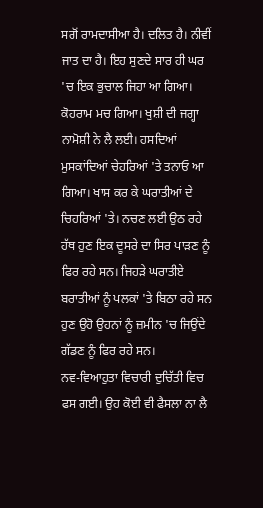ਸਗੋਂ ਰਾਮਦਾਸੀਆ ਹੈ। ਦਲਿਤ ਹੈ। ਨੀਵੀਂ ਜਾਤ ਦਾ ਹੈ। ਇਹ ਸੁਣਦੇ ਸਾਰ ਹੀ ਘਰ 'ਚ ਇਕ ਭੁਚਾਲ ਜਿਹਾ ਆ ਗਿਆ। ਕੋਹਰਾਮ ਮਚ ਗਿਆ। ਖੁਸ਼ੀ ਦੀ ਜਗ੍ਹਾ ਨਾਮੋਸ਼ੀ ਨੇ ਲੈ ਲਈ। ਹਸਦਿਆਂ ਮੁਸਕਾਂਦਿਆਂ ਚੇਹਰਿਆਂ 'ਤੇ ਤਨਾਓ ਆ ਗਿਆ। ਖਾਸ ਕਰ ਕੇ ਘਰਾਤੀਆਂ ਦੇ ਚਿਹਰਿਆਂ 'ਤੇ। ਨਚਣ ਲਈ ਉਠ ਰਹੇ ਹੱਥ ਹੁਣ ਇਕ ਦੂਸਰੇ ਦਾ ਸਿਰ ਪਾੜਣ ਨੂੰ ਫਿਰ ਰਹੇ ਸਨ। ਜਿਹੜੇ ਘਰਾਤੀਏ ਬਰਾਤੀਆਂ ਨੂੰ ਪਲਕਾਂ 'ਤੇ ਬਿਠਾ ਰਹੇ ਸਨ ਹੁਣ ਉਹੋ ਉਹਨਾਂ ਨੂੰ ਜ਼ਮੀਨ 'ਚ ਜਿਉਂਦੇ ਗੱਡਣ ਨੂੰ ਫਿਰ ਰਹੇ ਸਨ।
ਨਵ-ਵਿਆਹੁਤਾ ਵਿਚਾਰੀ ਦੁਚਿੱਤੀ ਵਿਚ ਫਸ ਗਈ। ਉਹ ਕੋਈ ਵੀ ਫੈਸਲਾ ਨਾ ਲੈ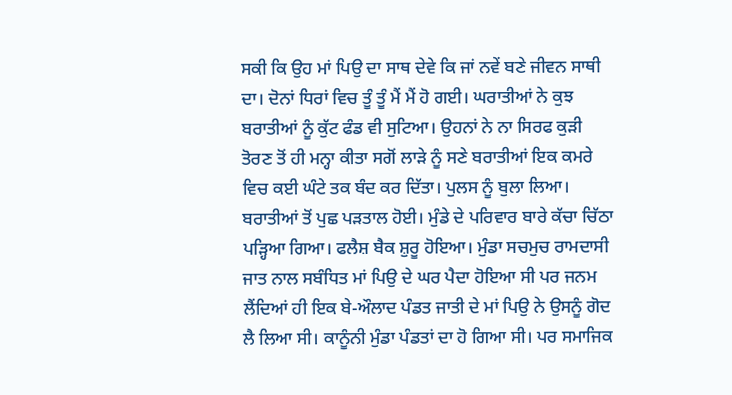ਸਕੀ ਕਿ ਉਹ ਮਾਂ ਪਿਉ ਦਾ ਸਾਥ ਦੇਵੇ ਕਿ ਜਾਂ ਨਵੇਂ ਬਣੇ ਜੀਵਨ ਸਾਥੀ ਦਾ। ਦੋਨਾਂ ਧਿਰਾਂ ਵਿਚ ਤੂੰ ਤੂੰ ਮੈਂ ਮੈਂ ਹੋ ਗਈ। ਘਰਾਤੀਆਂ ਨੇ ਕੁਝ ਬਰਾਤੀਆਂ ਨੂੰ ਕੁੱਟ ਫੰਡ ਵੀ ਸੁਟਿਆ। ਉਹਨਾਂ ਨੇ ਨਾ ਸਿਰਫ ਕੁੜੀ ਤੋਰਣ ਤੋਂ ਹੀ ਮਨ੍ਹਾ ਕੀਤਾ ਸਗੋਂ ਲਾੜੇ ਨੂੰ ਸਣੇ ਬਰਾਤੀਆਂ ਇਕ ਕਮਰੇ ਵਿਚ ਕਈ ਘੰਟੇ ਤਕ ਬੰਦ ਕਰ ਦਿੱਤਾ। ਪੁਲਸ ਨੂੰ ਬੁਲਾ ਲਿਆ।
ਬਰਾਤੀਆਂ ਤੋਂ ਪੁਛ ਪੜਤਾਲ ਹੋਈ। ਮੁੰਡੇ ਦੇ ਪਰਿਵਾਰ ਬਾਰੇ ਕੱਚਾ ਚਿੱਠਾ ਪੜ੍ਹਿਆ ਗਿਆ। ਫਲੈਸ਼ ਬੈਕ ਸ਼ੁਰੂ ਹੋਇਆ। ਮੁੰਡਾ ਸਚਮੁਚ ਰਾਮਦਾਸੀ ਜਾਤ ਨਾਲ ਸਬੰਧਿਤ ਮਾਂ ਪਿਉ ਦੇ ਘਰ ਪੈਦਾ ਹੋਇਆ ਸੀ ਪਰ ਜਨਮ ਲੈਂਦਿਆਂ ਹੀ ਇਕ ਬੇ-ਔਲਾਦ ਪੰਡਤ ਜਾਤੀ ਦੇ ਮਾਂ ਪਿਉ ਨੇ ਉਸਨੂੰ ਗੋਦ ਲੈ ਲਿਆ ਸੀ। ਕਾਨੂੰਨੀ ਮੁੰਡਾ ਪੰਡਤਾਂ ਦਾ ਹੋ ਗਿਆ ਸੀ। ਪਰ ਸਮਾਜਿਕ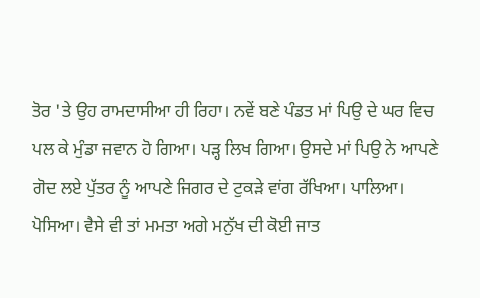ਤੋਰ 'ਤੇ ਉਹ ਰਾਮਦਾਸੀਆ ਹੀ ਰਿਹਾ। ਨਵੇਂ ਬਣੇ ਪੰਡਤ ਮਾਂ ਪਿਉ ਦੇ ਘਰ ਵਿਚ ਪਲ ਕੇ ਮੁੰਡਾ ਜਵਾਨ ਹੋ ਗਿਆ। ਪੜ੍ਹ ਲਿਖ ਗਿਆ। ਉਸਦੇ ਮਾਂ ਪਿਉ ਨੇ ਆਪਣੇ ਗੋਦ ਲਏ ਪੁੱਤਰ ਨੂੰ ਆਪਣੇ ਜਿਗਰ ਦੇ ਟੁਕੜੇ ਵਾਂਗ ਰੱਖਿਆ। ਪਾਲਿਆ। ਪੋਸਿਆ। ਵੈਸੇ ਵੀ ਤਾਂ ਮਮਤਾ ਅਗੇ ਮਨੁੱਖ ਦੀ ਕੋਈ ਜਾਤ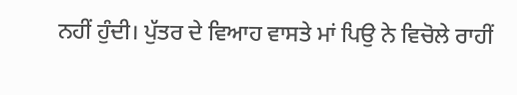ਨਹੀਂ ਹੁੰਦੀ। ਪੁੱਤਰ ਦੇ ਵਿਆਹ ਵਾਸਤੇ ਮਾਂ ਪਿਉ ਨੇ ਵਿਚੋਲੇ ਰਾਹੀਂ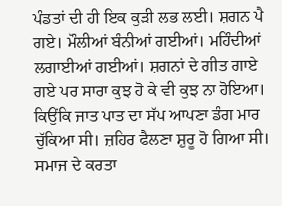ਪੰਡਤਾਂ ਦੀ ਹੀ ਇਕ ਕੁੜੀ ਲਭ ਲਈ। ਸ਼ਗਨ ਪੈ ਗਏ। ਮੌਲੀਆਂ ਬੰਨੀਆਂ ਗਈਆਂ। ਮਹਿੰਦੀਆਂ ਲਗਾਈਆਂ ਗਈਆਂ। ਸ਼ਗਨਾਂ ਦੇ ਗੀਤ ਗਾਏ ਗਏ ਪਰ ਸਾਰਾ ਕੁਝ ਹੋ ਕੇ ਵੀ ਕੁਝ ਨਾ ਹੋਇਆ। ਕਿਉਂਕਿ ਜਾਤ ਪਾਤ ਦਾ ਸੱਪ ਆਪਣਾ ਡੰਗ ਮਾਰ ਚੁੱਕਿਆ ਸੀ। ਜ਼ਹਿਰ ਫੈਲਣਾ ਸ਼ੁਰੂ ਹੋ ਗਿਆ ਸੀ। ਸਮਾਜ ਦੇ ਕਰਤਾ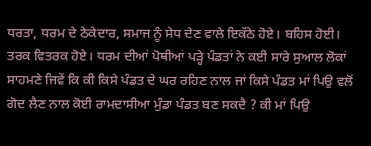ਧਰਤਾ, ਧਰਮ ਦੇ ਠੇਕੇਦਾਰ, ਸਮਾਜ ਨੂੰ ਸੇਧ ਦੇਣ ਵਾਲੇ ਇਕੱਠੇ ਹੋਏ। ਬਹਿਸ ਹੋਈ। ਤਰਕ ਵਿਤਰਕ ਹੋਏ। ਧਰਮ ਦੀਆਂ ਪੋਥੀਆਂ ਪੜ੍ਹੇ ਪੰਡਤਾਂ ਨੇ ਕਈ ਸਾਰੇ ਸੁਆਲ ਲੋਕਾਂ ਸਾਹਮਣੇ ਜਿਵੇਂ ਕਿ ਕੀ ਕਿਸੇ ਪੰਡਤ ਦੇ ਘਰ ਰਹਿਣ ਨਾਲ ਜਾਂ ਕਿਸੇ ਪੰਡਤ ਮਾਂ ਪਿਉ ਵਲੋਂ ਗੋਦ ਲੈਣ ਨਾਲ ਕੋਈ ਰਾਮਦਾਸੀਆ ਮੁੰਡਾ ਪੰਡਤ ਬਣ ਸਕਦੈ ? ਕੀ ਮਾਂ ਪਿਉ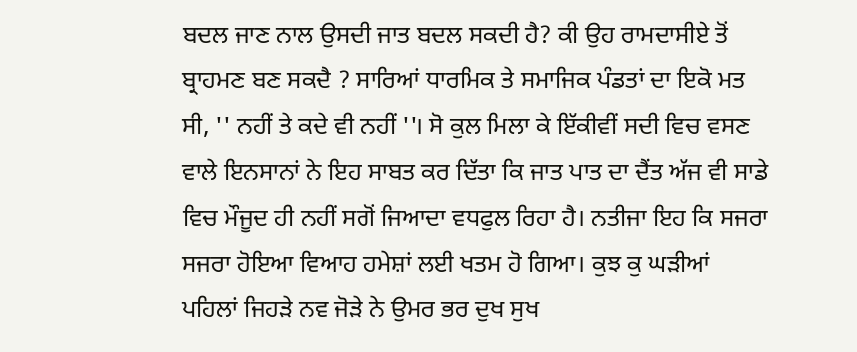ਬਦਲ ਜਾਣ ਨਾਲ ਉਸਦੀ ਜਾਤ ਬਦਲ ਸਕਦੀ ਹੈ? ਕੀ ਉਹ ਰਾਮਦਾਸੀਏ ਤੋਂ ਬ੍ਰਾਹਮਣ ਬਣ ਸਕਦੈ ? ਸਾਰਿਆਂ ਧਾਰਮਿਕ ਤੇ ਸਮਾਜਿਕ ਪੰਡਤਾਂ ਦਾ ਇਕੋ ਮਤ ਸੀ, '' ਨਹੀਂ ਤੇ ਕਦੇ ਵੀ ਨਹੀਂ ''। ਸੋ ਕੁਲ ਮਿਲਾ ਕੇ ਇੱਕੀਵੀਂ ਸਦੀ ਵਿਚ ਵਸਣ ਵਾਲੇ ਇਨਸਾਨਾਂ ਨੇ ਇਹ ਸਾਬਤ ਕਰ ਦਿੱਤਾ ਕਿ ਜਾਤ ਪਾਤ ਦਾ ਦੈਂਤ ਅੱਜ ਵੀ ਸਾਡੇ ਵਿਚ ਮੌਜੂਦ ਹੀ ਨਹੀਂ ਸਗੋਂ ਜਿਆਦਾ ਵਧਫੁਲ ਰਿਹਾ ਹੈ। ਨਤੀਜਾ ਇਹ ਕਿ ਸਜਰਾ ਸਜਰਾ ਹੋਇਆ ਵਿਆਹ ਹਮੇਸ਼ਾਂ ਲਈ ਖਤਮ ਹੋ ਗਿਆ। ਕੁਝ ਕੁ ਘੜੀਆਂ ਪਹਿਲਾਂ ਜਿਹੜੇ ਨਵ ਜੋੜੇ ਨੇ ਉਮਰ ਭਰ ਦੁਖ ਸੁਖ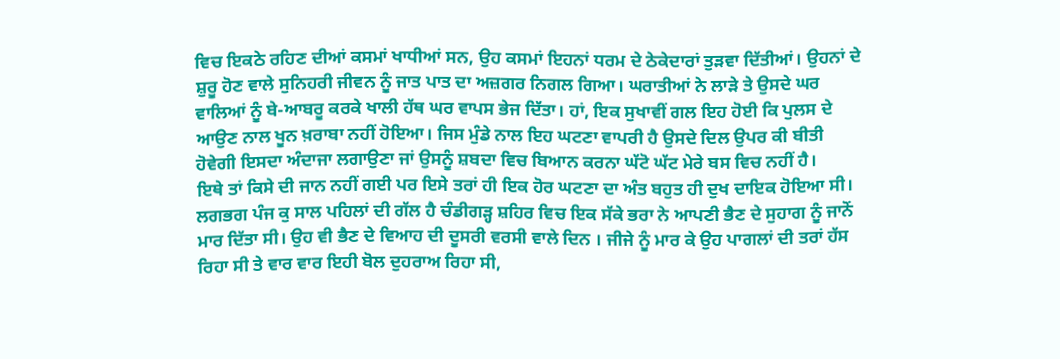ਵਿਚ ਇਕਠੇ ਰਹਿਣ ਦੀਆਂ ਕਸਮਾਂ ਖਾਧੀਆਂ ਸਨ, ਉਹ ਕਸਮਾਂ ਇਹਨਾਂ ਧਰਮ ਦੇ ਠੇਕੇਦਾਰਾਂ ਤੁੜਵਾ ਦਿੱਤੀਆਂ। ਉਹਨਾਂ ਦੇ ਸ਼ੁਰੂ ਹੋਣ ਵਾਲੇ ਸੁਨਿਹਰੀ ਜੀਵਨ ਨੂੰ ਜਾਤ ਪਾਤ ਦਾ ਅਜ਼ਗਰ ਨਿਗਲ ਗਿਆ। ਘਰਾਤੀਆਂ ਨੇ ਲਾੜੇ ਤੇ ਉਸਦੇ ਘਰ ਵਾਲਿਆਂ ਨੂੰ ਬੇ-ਆਬਰੂ ਕਰਕੇ ਖਾਲੀ ਹੱਥ ਘਰ ਵਾਪਸ ਭੇਜ ਦਿੱਤਾ। ਹਾਂ, ਇਕ ਸੁਖਾਵੀਂ ਗਲ ਇਹ ਹੋਈ ਕਿ ਪੁਲਸ ਦੇ ਆਉਣ ਨਾਲ ਖੂਨ ਖ਼ਰਾਬਾ ਨਹੀਂ ਹੋਇਆ। ਜਿਸ ਮੁੰਡੇ ਨਾਲ ਇਹ ਘਟਣਾ ਵਾਪਰੀ ਹੈ ਉਸਦੇ ਦਿਲ ਉਪਰ ਕੀ ਬੀਤੀ ਹੋਵੇਗੀ ਇਸਦਾ ਅੰਦਾਜਾ ਲਗਾਉਣਾ ਜਾਂ ਉਸਨੂੰ ਸ਼ਬਦਾ ਵਿਚ ਬਿਆਨ ਕਰਨਾ ਘੱਟੋ ਘੱਟ ਮੇਰੇ ਬਸ ਵਿਚ ਨਹੀਂ ਹੈ।
ਇਥੇ ਤਾਂ ਕਿਸੇ ਦੀ ਜਾਨ ਨਹੀਂ ਗਈ ਪਰ ਇਸੇ ਤਰਾਂ ਹੀ ਇਕ ਹੋਰ ਘਟਣਾ ਦਾ ਅੰਤ ਬਹੁਤ ਹੀ ਦੁਖ ਦਾਇਕ ਹੋਇਆ ਸੀ। ਲਗਭਗ ਪੰਜ ਕੁ ਸਾਲ ਪਹਿਲਾਂ ਦੀ ਗੱਲ ਹੈ ਚੰਡੀਗੜ੍ਹ ਸ਼ਹਿਰ ਵਿਚ ਇਕ ਸੱਕੇ ਭਰਾ ਨੇ ਆਪਣੀ ਭੈਣ ਦੇ ਸੁਹਾਗ ਨੂੰ ਜਾਨੋਂ ਮਾਰ ਦਿੱਤਾ ਸੀ। ਉਹ ਵੀ ਭੈਣ ਦੇ ਵਿਆਹ ਦੀ ਦੂਸਰੀ ਵਰਸੀ ਵਾਲੇ ਦਿਨ । ਜੀਜੇ ਨੂੰ ਮਾਰ ਕੇ ਉਹ ਪਾਗਲਾਂ ਦੀ ਤਰਾਂ ਹੱਸ ਰਿਹਾ ਸੀ ਤੇ ਵਾਰ ਵਾਰ ਇਹੀ ਬੋਲ ਦੁਹਰਾਅ ਰਿਹਾ ਸੀ,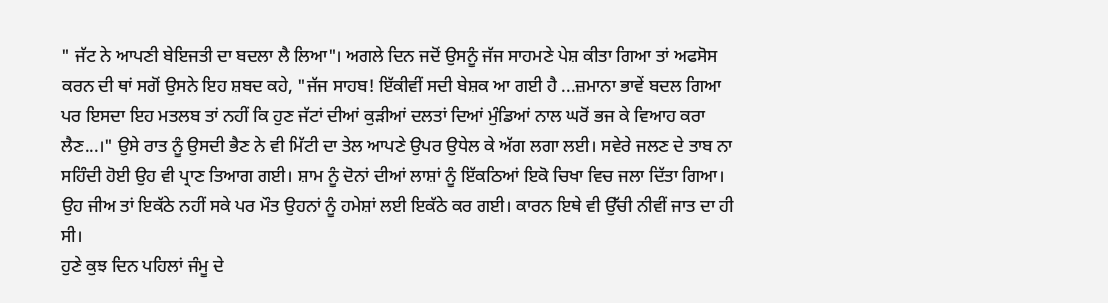" ਜੱਟ ਨੇ ਆਪਣੀ ਬੇਇਜਤੀ ਦਾ ਬਦਲਾ ਲੈ ਲਿਆ"। ਅਗਲੇ ਦਿਨ ਜਦੋਂ ਉਸਨੂੰ ਜੱਜ ਸਾਹਮਣੇ ਪੇਸ਼ ਕੀਤਾ ਗਿਆ ਤਾਂ ਅਫਸੋਸ ਕਰਨ ਦੀ ਥਾਂ ਸਗੋਂ ਉਸਨੇ ਇਹ ਸ਼ਬਦ ਕਹੇ, "ਜੱਜ ਸਾਹਬ! ਇੱਕੀਵੀਂ ਸਦੀ ਬੇਸ਼ਕ ਆ ਗਈ ਹੈ ...ਜ਼ਮਾਨਾ ਭਾਵੇਂ ਬਦਲ ਗਿਆ ਪਰ ਇਸਦਾ ਇਹ ਮਤਲਬ ਤਾਂ ਨਹੀਂ ਕਿ ਹੁਣ ਜੱਟਾਂ ਦੀਆਂ ਕੁੜੀਆਂ ਦਲਤਾਂ ਦਿਆਂ ਮੁੰਡਿਆਂ ਨਾਲ ਘਰੋਂ ਭਜ ਕੇ ਵਿਆਹ ਕਰਾ ਲੈਣ...।" ਉਸੇ ਰਾਤ ਨੂੰ ਉਸਦੀ ਭੈਣ ਨੇ ਵੀ ਮਿੱਟੀ ਦਾ ਤੇਲ ਆਪਣੇ ਉਪਰ ਉਧੇਲ ਕੇ ਅੱਗ ਲਗਾ ਲਈ। ਸਵੇਰੇ ਜਲਣ ਦੇ ਤਾਬ ਨਾ ਸਹਿੰਦੀ ਹੋਈ ਉਹ ਵੀ ਪ੍ਰਾਣ ਤਿਆਗ ਗਈ। ਸ਼ਾਮ ਨੂੰ ਦੋਨਾਂ ਦੀਆਂ ਲਾਸ਼ਾਂ ਨੂੰ ਇੱਕਠਿਆਂ ਇਕੋ ਚਿਖਾ ਵਿਚ ਜਲਾ ਦਿੱਤਾ ਗਿਆ। ਉਹ ਜੀਅ ਤਾਂ ਇਕੱਠੇ ਨਹੀਂ ਸਕੇ ਪਰ ਮੌਤ ਉਹਨਾਂ ਨੂੰ ਹਮੇਸ਼ਾਂ ਲਈ ਇਕੱਠੇ ਕਰ ਗਈ। ਕਾਰਨ ਇਥੇ ਵੀ ਉੱਚੀ ਨੀਵੀਂ ਜਾਤ ਦਾ ਹੀ ਸੀ।
ਹੁਣੇ ਕੁਝ ਦਿਨ ਪਹਿਲਾਂ ਜੰਮੂ ਦੇ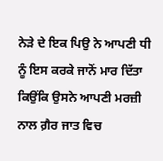ਨੇੜੇ ਦੇ ਇਕ ਪਿਉ ਨੇ ਆਪਣੀ ਧੀ ਨੂੰ ਇਸ ਕਰਕੇ ਜਾਨੋਂ ਮਾਰ ਦਿੱਤਾ ਕਿਉਂਕਿ ਉਸਨੇ ਆਪਣੀ ਮਰਜ਼ੀ ਨਾਲ ਗ਼ੈਰ ਜਾਤ ਵਿਚ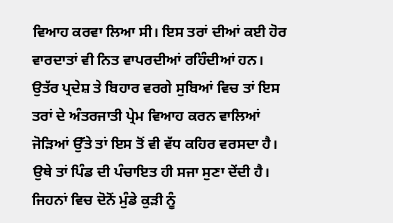ਵਿਆਹ ਕਰਵਾ ਲਿਆ ਸੀ। ਇਸ ਤਰਾਂ ਦੀਆਂ ਕਈ ਹੋਰ ਵਾਰਦਾਤਾਂ ਵੀ ਨਿਤ ਵਾਪਰਦੀਆਂ ਰਹਿੰਦੀਆਂ ਹਨ। ਉਤੱਰ ਪ੍ਰਦੇਸ਼ ਤੇ ਬਿਹਾਰ ਵਰਗੇ ਸੁਬਿਆਂ ਵਿਚ ਤਾਂ ਇਸ ਤਰਾਂ ਦੇ ਅੰਤਰਜਾਤੀ ਪ੍ਰੇਮ ਵਿਆਹ ਕਰਨ ਵਾਲਿਆਂ ਜੋੜਿਆਂ ਉੱਤੇ ਤਾਂ ਇਸ ਤੋਂ ਵੀ ਵੱਧ ਕਹਿਰ ਵਰਸਦਾ ਹੈ। ਉਥੇ ਤਾਂ ਪਿੰਡ ਦੀ ਪੰਚਾਇਤ ਹੀ ਸਜਾ ਸੁਣਾ ਦੇਂਦੀ ਹੈ। ਜਿਹਨਾਂ ਵਿਚ ਦੋਨੋਂ ਮੁੰਡੇ ਕੁੜੀ ਨੂੰ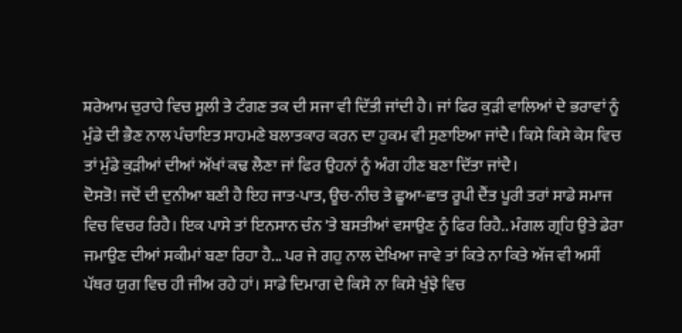ਸ਼ਰੇਆਮ ਚੁਰਾਹੇ ਵਿਚ ਸੂਲੀ ਤੇ ਟੰਗਣ ਤਕ ਦੀ ਸਜਾ ਵੀ ਦਿੱਤੀ ਜਾਂਦੀ ਹੈ। ਜਾਂ ਫਿਰ ਕੁੜੀ ਵਾਲਿਆਂ ਦੇ ਭਰਾਵਾਂ ਨੂੰ ਮੁੰਡੇ ਦੀ ਭੈਣ ਨਾਲ ਪੰਚਾਇਤ ਸਾਹਮਣੇ ਬਲਾਤਕਾਰ ਕਰਨ ਦਾ ਹੁਕਮ ਵੀ ਸੁਣਾਇਆ ਜਾਂਦੈ। ਕਿਸੇ ਕਿਸੇ ਕੇਸ ਵਿਚ ਤਾਂ ਮੁੰਡੇ ਕੁੜੀਆਂ ਦੀਆਂ ਅੱਖਾਂ ਕਢ ਲੈਣਾ ਜਾਂ ਫਿਰ ਉਹਨਾਂ ਨੂੰ ਅੰਗ ਹੀਣ ਬਣਾ ਦਿੱਤਾ ਜਾਂਦੈ।
ਦੋਸਤੋ! ਜਦੋਂ ਦੀ ਦੁਨੀਆ ਬਣੀ ਹੈ ਇਹ ਜਾਤ-ਪਾਤ, ਊਚ-ਨੀਚ ਤੇ ਛੂਆ-ਛਾਤ ਰੂਪੀ ਦੈਂਤ ਪੂਰੀ ਤਰਾਂ ਸਾਡੇ ਸਮਾਜ ਵਿਚ ਵਿਚਰ ਰਿਹੈ। ਇਕ ਪਾਸੇ ਤਾਂ ਇਨਸਾਨ ਚੰਨ 'ਤੇ ਬਸਤੀਆਂ ਵਸਾਉਣ ਨੂੰ ਫਿਰ ਰਿਹੈ.. ਮੰਗਲ ਗ੍ਰਹਿ ਉਤੇ ਡੇਰਾ ਜਮਾਉਣ ਦੀਆਂ ਸਕੀਮਾਂ ਬਣਾ ਰਿਹਾ ਹੈ... ਪਰ ਜੇ ਗਹੁ ਨਾਲ ਦੇਖਿਆ ਜਾਵੇ ਤਾਂ ਕਿਤੇ ਨਾ ਕਿਤੇ ਅੱਜ ਵੀ ਅਸੀਂ ਪੱਥਰ ਯੁਗ ਵਿਚ ਹੀ ਜੀਅ ਰਹੇ ਹਾਂ। ਸਾਡੇ ਦਿਮਾਗ ਦੇ ਕਿਸੇ ਨਾ ਕਿਸੇ ਖੁੰਝੇ ਵਿਚ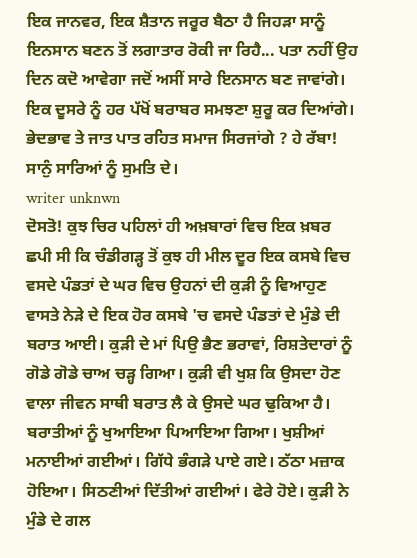ਇਕ ਜਾਨਵਰ, ਇਕ ਸ਼ੈਤਾਨ ਜਰੂਰ ਬੈਠਾ ਹੈ ਜਿਹੜਾ ਸਾਨੂੰ ਇਨਸਾਨ ਬਣਨ ਤੋਂ ਲਗਾਤਾਰ ਰੋਕੀ ਜਾ ਰਿਹੈ... ਪਤਾ ਨਹੀਂ ਉਹ ਦਿਨ ਕਦੋ ਆਵੇਗਾ ਜਦੋਂ ਅਸੀਂ ਸਾਰੇ ਇਨਸਾਨ ਬਣ ਜਾਵਾਂਗੇ। ਇਕ ਦੂਸਰੇ ਨੂੰ ਹਰ ਪੱਖੋਂ ਬਰਾਬਰ ਸਮਝਣਾ ਸ਼ੁਰੂ ਕਰ ਦਿਆਂਗੇ। ਭੇਦਭਾਵ ਤੇ ਜਾਤ ਪਾਤ ਰਹਿਤ ਸਮਾਜ ਸਿਰਜਾਂਗੇ ? ਹੇ ਰੱਬਾ! ਸਾਨੁੰ ਸਾਰਿਆਂ ਨੂੰ ਸੁਮਤਿ ਦੇ।
writer unknwn
ਦੋਸਤੋ! ਕੁਝ ਚਿਰ ਪਹਿਲਾਂ ਹੀ ਅਖ਼ਬਾਰਾਂ ਵਿਚ ਇਕ ਖ਼ਬਰ ਛਪੀ ਸੀ ਕਿ ਚੰਡੀਗੜ੍ਹ ਤੋਂ ਕੁਝ ਹੀ ਮੀਲ ਦੂਰ ਇਕ ਕਸਬੇ ਵਿਚ ਵਸਦੇ ਪੰਡਤਾਂ ਦੇ ਘਰ ਵਿਚ ਉਹਨਾਂ ਦੀ ਕੁੜੀ ਨੂੰ ਵਿਆਹੁਣ ਵਾਸਤੇ ਨੇੜੇ ਦੇ ਇਕ ਹੋਰ ਕਸਬੇ 'ਚ ਵਸਦੇ ਪੰਡਤਾਂ ਦੇ ਮੁੰਡੇ ਦੀ ਬਰਾਤ ਆਈ। ਕੁੜੀ ਦੇ ਮਾਂ ਪਿਉ ਭੈਣ ਭਰਾਵਾਂ, ਰਿਸ਼ਤੇਦਾਰਾਂ ਨੂੰ ਗੋਡੇ ਗੋਡੇ ਚਾਅ ਚੜ੍ਹ ਗਿਆ। ਕੁੜੀ ਵੀ ਖੁਸ਼ ਕਿ ਉਸਦਾ ਹੋਣ ਵਾਲਾ ਜੀਵਨ ਸਾਥੀ ਬਰਾਤ ਲੈ ਕੇ ਉਸਦੇ ਘਰ ਢੁਕਿਆ ਹੈ। ਬਰਾਤੀਆਂ ਨੂੰ ਖੁਆਇਆ ਪਿਆਇਆ ਗਿਆ। ਖੁਸ਼ੀਆਂ ਮਨਾਈਆਂ ਗਈਆਂ। ਗਿੱਧੇ ਭੰਗੜੇ ਪਾਏ ਗਏ। ਠੱਠਾ ਮਜ਼ਾਕ ਹੋਇਆ। ਸਿਠਣੀਆਂ ਦਿੱਤੀਆਂ ਗਈਆਂ। ਫੇਰੇ ਹੋਏ। ਕੁੜੀ ਨੇ ਮੁੰਡੇ ਦੇ ਗਲ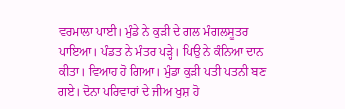ਵਰਮਾਲਾ ਪਾਈ। ਮੁੰਡੇ ਨੇ ਕੁੜੀ ਦੇ ਗਲ ਮੰਗਲਸੂਤਰ ਪਾਇਆ। ਪੰਡਤ ਨੇ ਮੰਤਰ ਪੜ੍ਹੇ। ਪਿਉ ਨੇ ਕੰਨਿਆ ਦਾਨ ਕੀਤਾ। ਵਿਆਹ ਹੋ ਗਿਆ। ਮੁੰਡਾ ਕੁੜੀ ਪਤੀ ਪਤਨੀ ਬਣ ਗਏ। ਦੋਨਾ ਪਰਿਵਾਰਾਂ ਦੇ ਜੀਅ ਖੁਸ਼ ਹੋ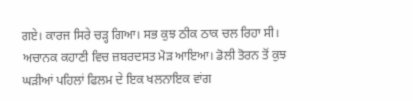ਗਏ। ਕਾਰਜ ਸਿਰੇ ਚੜ੍ਹ ਗਿਆ। ਸਭ ਕੁਝ ਠੀਕ ਠਾਕ ਚਲ ਰਿਹਾ ਸੀ।
ਅਚਾਨਕ ਕਹਾਣੀ ਵਿਚ ਜ਼ਬਰਦਸਤ ਮੋੜ ਆਇਆ। ਡੋਲੀ ਤੋਰਨ ਤੋਂ ਕੁਝ ਘੜੀਆਂ ਪਹਿਲਾਂ ਫਿਲਮ ਦੇ ਇਕ ਖਲਨਾਇਕ ਵਾਂਗ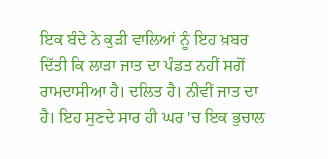ਇਕ ਬੰਦੇ ਨੇ ਕੁੜੀ ਵਾਲਿਆਂ ਨੂੰ ਇਹ ਖ਼ਬਰ ਦਿੱਤੀ ਕਿ ਲਾੜਾ ਜਾਤ ਦਾ ਪੰਡਤ ਨਹੀਂ ਸਗੋਂ ਰਾਮਦਾਸੀਆ ਹੈ। ਦਲਿਤ ਹੈ। ਨੀਵੀਂ ਜਾਤ ਦਾ ਹੈ। ਇਹ ਸੁਣਦੇ ਸਾਰ ਹੀ ਘਰ 'ਚ ਇਕ ਭੁਚਾਲ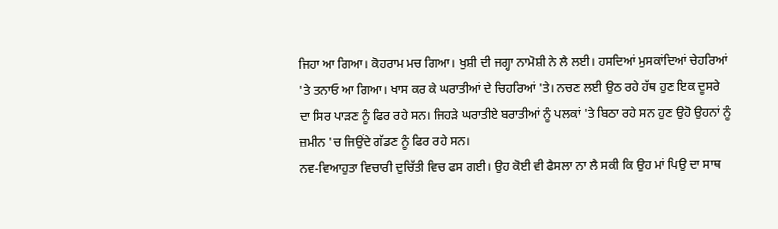ਜਿਹਾ ਆ ਗਿਆ। ਕੋਹਰਾਮ ਮਚ ਗਿਆ। ਖੁਸ਼ੀ ਦੀ ਜਗ੍ਹਾ ਨਾਮੋਸ਼ੀ ਨੇ ਲੈ ਲਈ। ਹਸਦਿਆਂ ਮੁਸਕਾਂਦਿਆਂ ਚੇਹਰਿਆਂ 'ਤੇ ਤਨਾਓ ਆ ਗਿਆ। ਖਾਸ ਕਰ ਕੇ ਘਰਾਤੀਆਂ ਦੇ ਚਿਹਰਿਆਂ 'ਤੇ। ਨਚਣ ਲਈ ਉਠ ਰਹੇ ਹੱਥ ਹੁਣ ਇਕ ਦੂਸਰੇ ਦਾ ਸਿਰ ਪਾੜਣ ਨੂੰ ਫਿਰ ਰਹੇ ਸਨ। ਜਿਹੜੇ ਘਰਾਤੀਏ ਬਰਾਤੀਆਂ ਨੂੰ ਪਲਕਾਂ 'ਤੇ ਬਿਠਾ ਰਹੇ ਸਨ ਹੁਣ ਉਹੋ ਉਹਨਾਂ ਨੂੰ ਜ਼ਮੀਨ 'ਚ ਜਿਉਂਦੇ ਗੱਡਣ ਨੂੰ ਫਿਰ ਰਹੇ ਸਨ।
ਨਵ-ਵਿਆਹੁਤਾ ਵਿਚਾਰੀ ਦੁਚਿੱਤੀ ਵਿਚ ਫਸ ਗਈ। ਉਹ ਕੋਈ ਵੀ ਫੈਸਲਾ ਨਾ ਲੈ ਸਕੀ ਕਿ ਉਹ ਮਾਂ ਪਿਉ ਦਾ ਸਾਥ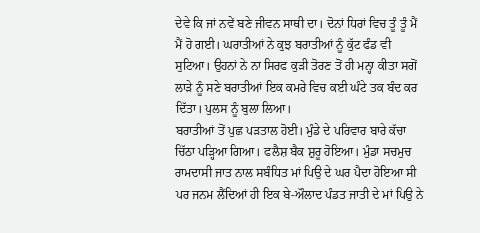ਦੇਵੇ ਕਿ ਜਾਂ ਨਵੇਂ ਬਣੇ ਜੀਵਨ ਸਾਥੀ ਦਾ। ਦੋਨਾਂ ਧਿਰਾਂ ਵਿਚ ਤੂੰ ਤੂੰ ਮੈਂ ਮੈਂ ਹੋ ਗਈ। ਘਰਾਤੀਆਂ ਨੇ ਕੁਝ ਬਰਾਤੀਆਂ ਨੂੰ ਕੁੱਟ ਫੰਡ ਵੀ ਸੁਟਿਆ। ਉਹਨਾਂ ਨੇ ਨਾ ਸਿਰਫ ਕੁੜੀ ਤੋਰਣ ਤੋਂ ਹੀ ਮਨ੍ਹਾ ਕੀਤਾ ਸਗੋਂ ਲਾੜੇ ਨੂੰ ਸਣੇ ਬਰਾਤੀਆਂ ਇਕ ਕਮਰੇ ਵਿਚ ਕਈ ਘੰਟੇ ਤਕ ਬੰਦ ਕਰ ਦਿੱਤਾ। ਪੁਲਸ ਨੂੰ ਬੁਲਾ ਲਿਆ।
ਬਰਾਤੀਆਂ ਤੋਂ ਪੁਛ ਪੜਤਾਲ ਹੋਈ। ਮੁੰਡੇ ਦੇ ਪਰਿਵਾਰ ਬਾਰੇ ਕੱਚਾ ਚਿੱਠਾ ਪੜ੍ਹਿਆ ਗਿਆ। ਫਲੈਸ਼ ਬੈਕ ਸ਼ੁਰੂ ਹੋਇਆ। ਮੁੰਡਾ ਸਚਮੁਚ ਰਾਮਦਾਸੀ ਜਾਤ ਨਾਲ ਸਬੰਧਿਤ ਮਾਂ ਪਿਉ ਦੇ ਘਰ ਪੈਦਾ ਹੋਇਆ ਸੀ ਪਰ ਜਨਮ ਲੈਂਦਿਆਂ ਹੀ ਇਕ ਬੇ-ਔਲਾਦ ਪੰਡਤ ਜਾਤੀ ਦੇ ਮਾਂ ਪਿਉ ਨੇ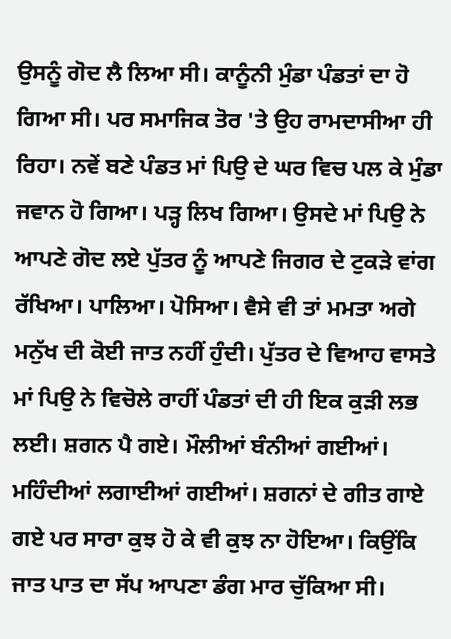ਉਸਨੂੰ ਗੋਦ ਲੈ ਲਿਆ ਸੀ। ਕਾਨੂੰਨੀ ਮੁੰਡਾ ਪੰਡਤਾਂ ਦਾ ਹੋ ਗਿਆ ਸੀ। ਪਰ ਸਮਾਜਿਕ ਤੋਰ 'ਤੇ ਉਹ ਰਾਮਦਾਸੀਆ ਹੀ ਰਿਹਾ। ਨਵੇਂ ਬਣੇ ਪੰਡਤ ਮਾਂ ਪਿਉ ਦੇ ਘਰ ਵਿਚ ਪਲ ਕੇ ਮੁੰਡਾ ਜਵਾਨ ਹੋ ਗਿਆ। ਪੜ੍ਹ ਲਿਖ ਗਿਆ। ਉਸਦੇ ਮਾਂ ਪਿਉ ਨੇ ਆਪਣੇ ਗੋਦ ਲਏ ਪੁੱਤਰ ਨੂੰ ਆਪਣੇ ਜਿਗਰ ਦੇ ਟੁਕੜੇ ਵਾਂਗ ਰੱਖਿਆ। ਪਾਲਿਆ। ਪੋਸਿਆ। ਵੈਸੇ ਵੀ ਤਾਂ ਮਮਤਾ ਅਗੇ ਮਨੁੱਖ ਦੀ ਕੋਈ ਜਾਤ ਨਹੀਂ ਹੁੰਦੀ। ਪੁੱਤਰ ਦੇ ਵਿਆਹ ਵਾਸਤੇ ਮਾਂ ਪਿਉ ਨੇ ਵਿਚੋਲੇ ਰਾਹੀਂ ਪੰਡਤਾਂ ਦੀ ਹੀ ਇਕ ਕੁੜੀ ਲਭ ਲਈ। ਸ਼ਗਨ ਪੈ ਗਏ। ਮੌਲੀਆਂ ਬੰਨੀਆਂ ਗਈਆਂ। ਮਹਿੰਦੀਆਂ ਲਗਾਈਆਂ ਗਈਆਂ। ਸ਼ਗਨਾਂ ਦੇ ਗੀਤ ਗਾਏ ਗਏ ਪਰ ਸਾਰਾ ਕੁਝ ਹੋ ਕੇ ਵੀ ਕੁਝ ਨਾ ਹੋਇਆ। ਕਿਉਂਕਿ ਜਾਤ ਪਾਤ ਦਾ ਸੱਪ ਆਪਣਾ ਡੰਗ ਮਾਰ ਚੁੱਕਿਆ ਸੀ।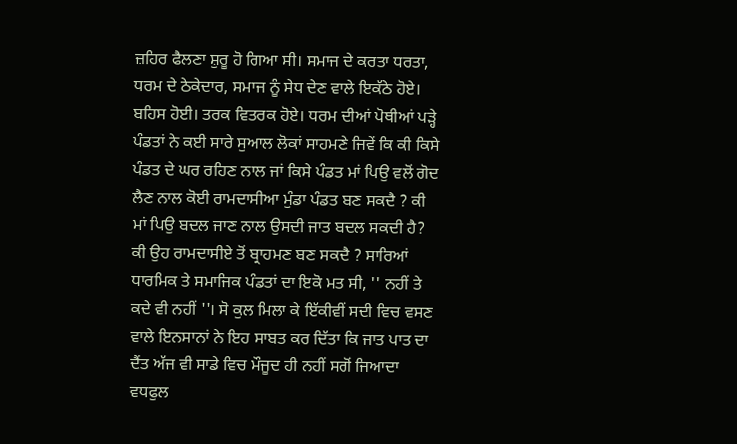ਜ਼ਹਿਰ ਫੈਲਣਾ ਸ਼ੁਰੂ ਹੋ ਗਿਆ ਸੀ। ਸਮਾਜ ਦੇ ਕਰਤਾ ਧਰਤਾ, ਧਰਮ ਦੇ ਠੇਕੇਦਾਰ, ਸਮਾਜ ਨੂੰ ਸੇਧ ਦੇਣ ਵਾਲੇ ਇਕੱਠੇ ਹੋਏ। ਬਹਿਸ ਹੋਈ। ਤਰਕ ਵਿਤਰਕ ਹੋਏ। ਧਰਮ ਦੀਆਂ ਪੋਥੀਆਂ ਪੜ੍ਹੇ ਪੰਡਤਾਂ ਨੇ ਕਈ ਸਾਰੇ ਸੁਆਲ ਲੋਕਾਂ ਸਾਹਮਣੇ ਜਿਵੇਂ ਕਿ ਕੀ ਕਿਸੇ ਪੰਡਤ ਦੇ ਘਰ ਰਹਿਣ ਨਾਲ ਜਾਂ ਕਿਸੇ ਪੰਡਤ ਮਾਂ ਪਿਉ ਵਲੋਂ ਗੋਦ ਲੈਣ ਨਾਲ ਕੋਈ ਰਾਮਦਾਸੀਆ ਮੁੰਡਾ ਪੰਡਤ ਬਣ ਸਕਦੈ ? ਕੀ ਮਾਂ ਪਿਉ ਬਦਲ ਜਾਣ ਨਾਲ ਉਸਦੀ ਜਾਤ ਬਦਲ ਸਕਦੀ ਹੈ? ਕੀ ਉਹ ਰਾਮਦਾਸੀਏ ਤੋਂ ਬ੍ਰਾਹਮਣ ਬਣ ਸਕਦੈ ? ਸਾਰਿਆਂ ਧਾਰਮਿਕ ਤੇ ਸਮਾਜਿਕ ਪੰਡਤਾਂ ਦਾ ਇਕੋ ਮਤ ਸੀ, '' ਨਹੀਂ ਤੇ ਕਦੇ ਵੀ ਨਹੀਂ ''। ਸੋ ਕੁਲ ਮਿਲਾ ਕੇ ਇੱਕੀਵੀਂ ਸਦੀ ਵਿਚ ਵਸਣ ਵਾਲੇ ਇਨਸਾਨਾਂ ਨੇ ਇਹ ਸਾਬਤ ਕਰ ਦਿੱਤਾ ਕਿ ਜਾਤ ਪਾਤ ਦਾ ਦੈਂਤ ਅੱਜ ਵੀ ਸਾਡੇ ਵਿਚ ਮੌਜੂਦ ਹੀ ਨਹੀਂ ਸਗੋਂ ਜਿਆਦਾ ਵਧਫੁਲ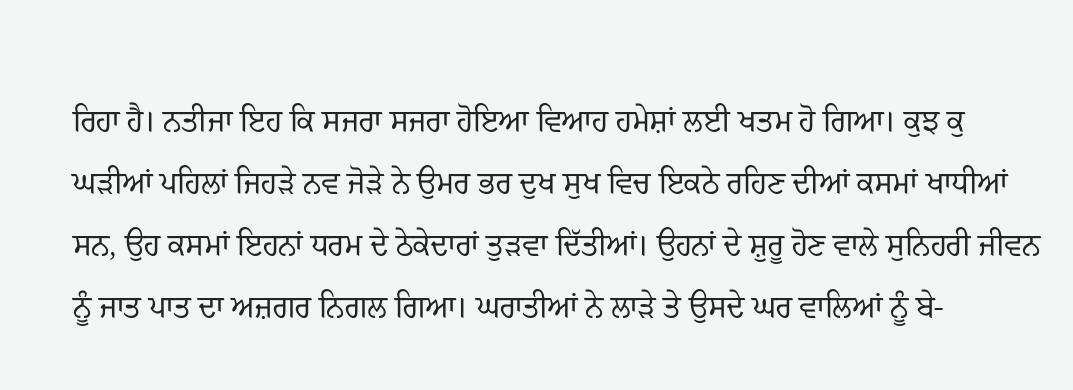ਰਿਹਾ ਹੈ। ਨਤੀਜਾ ਇਹ ਕਿ ਸਜਰਾ ਸਜਰਾ ਹੋਇਆ ਵਿਆਹ ਹਮੇਸ਼ਾਂ ਲਈ ਖਤਮ ਹੋ ਗਿਆ। ਕੁਝ ਕੁ ਘੜੀਆਂ ਪਹਿਲਾਂ ਜਿਹੜੇ ਨਵ ਜੋੜੇ ਨੇ ਉਮਰ ਭਰ ਦੁਖ ਸੁਖ ਵਿਚ ਇਕਠੇ ਰਹਿਣ ਦੀਆਂ ਕਸਮਾਂ ਖਾਧੀਆਂ ਸਨ, ਉਹ ਕਸਮਾਂ ਇਹਨਾਂ ਧਰਮ ਦੇ ਠੇਕੇਦਾਰਾਂ ਤੁੜਵਾ ਦਿੱਤੀਆਂ। ਉਹਨਾਂ ਦੇ ਸ਼ੁਰੂ ਹੋਣ ਵਾਲੇ ਸੁਨਿਹਰੀ ਜੀਵਨ ਨੂੰ ਜਾਤ ਪਾਤ ਦਾ ਅਜ਼ਗਰ ਨਿਗਲ ਗਿਆ। ਘਰਾਤੀਆਂ ਨੇ ਲਾੜੇ ਤੇ ਉਸਦੇ ਘਰ ਵਾਲਿਆਂ ਨੂੰ ਬੇ-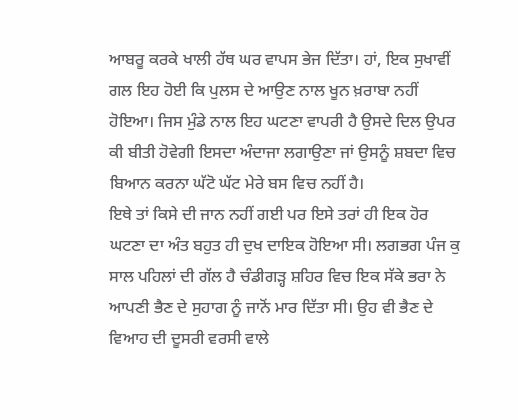ਆਬਰੂ ਕਰਕੇ ਖਾਲੀ ਹੱਥ ਘਰ ਵਾਪਸ ਭੇਜ ਦਿੱਤਾ। ਹਾਂ, ਇਕ ਸੁਖਾਵੀਂ ਗਲ ਇਹ ਹੋਈ ਕਿ ਪੁਲਸ ਦੇ ਆਉਣ ਨਾਲ ਖੂਨ ਖ਼ਰਾਬਾ ਨਹੀਂ ਹੋਇਆ। ਜਿਸ ਮੁੰਡੇ ਨਾਲ ਇਹ ਘਟਣਾ ਵਾਪਰੀ ਹੈ ਉਸਦੇ ਦਿਲ ਉਪਰ ਕੀ ਬੀਤੀ ਹੋਵੇਗੀ ਇਸਦਾ ਅੰਦਾਜਾ ਲਗਾਉਣਾ ਜਾਂ ਉਸਨੂੰ ਸ਼ਬਦਾ ਵਿਚ ਬਿਆਨ ਕਰਨਾ ਘੱਟੋ ਘੱਟ ਮੇਰੇ ਬਸ ਵਿਚ ਨਹੀਂ ਹੈ।
ਇਥੇ ਤਾਂ ਕਿਸੇ ਦੀ ਜਾਨ ਨਹੀਂ ਗਈ ਪਰ ਇਸੇ ਤਰਾਂ ਹੀ ਇਕ ਹੋਰ ਘਟਣਾ ਦਾ ਅੰਤ ਬਹੁਤ ਹੀ ਦੁਖ ਦਾਇਕ ਹੋਇਆ ਸੀ। ਲਗਭਗ ਪੰਜ ਕੁ ਸਾਲ ਪਹਿਲਾਂ ਦੀ ਗੱਲ ਹੈ ਚੰਡੀਗੜ੍ਹ ਸ਼ਹਿਰ ਵਿਚ ਇਕ ਸੱਕੇ ਭਰਾ ਨੇ ਆਪਣੀ ਭੈਣ ਦੇ ਸੁਹਾਗ ਨੂੰ ਜਾਨੋਂ ਮਾਰ ਦਿੱਤਾ ਸੀ। ਉਹ ਵੀ ਭੈਣ ਦੇ ਵਿਆਹ ਦੀ ਦੂਸਰੀ ਵਰਸੀ ਵਾਲੇ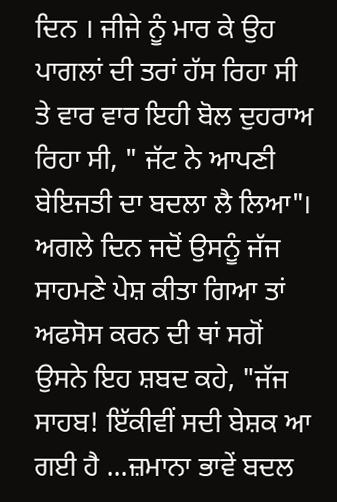ਦਿਨ । ਜੀਜੇ ਨੂੰ ਮਾਰ ਕੇ ਉਹ ਪਾਗਲਾਂ ਦੀ ਤਰਾਂ ਹੱਸ ਰਿਹਾ ਸੀ ਤੇ ਵਾਰ ਵਾਰ ਇਹੀ ਬੋਲ ਦੁਹਰਾਅ ਰਿਹਾ ਸੀ, " ਜੱਟ ਨੇ ਆਪਣੀ ਬੇਇਜਤੀ ਦਾ ਬਦਲਾ ਲੈ ਲਿਆ"। ਅਗਲੇ ਦਿਨ ਜਦੋਂ ਉਸਨੂੰ ਜੱਜ ਸਾਹਮਣੇ ਪੇਸ਼ ਕੀਤਾ ਗਿਆ ਤਾਂ ਅਫਸੋਸ ਕਰਨ ਦੀ ਥਾਂ ਸਗੋਂ ਉਸਨੇ ਇਹ ਸ਼ਬਦ ਕਹੇ, "ਜੱਜ ਸਾਹਬ! ਇੱਕੀਵੀਂ ਸਦੀ ਬੇਸ਼ਕ ਆ ਗਈ ਹੈ ...ਜ਼ਮਾਨਾ ਭਾਵੇਂ ਬਦਲ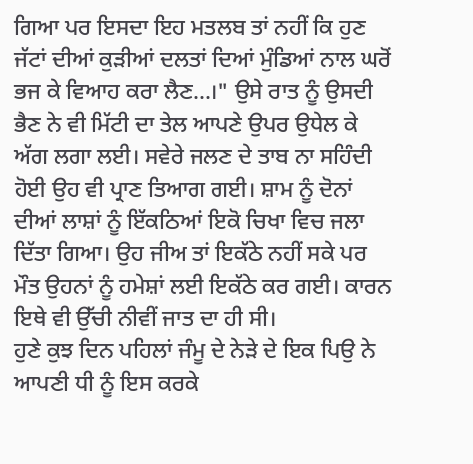ਗਿਆ ਪਰ ਇਸਦਾ ਇਹ ਮਤਲਬ ਤਾਂ ਨਹੀਂ ਕਿ ਹੁਣ ਜੱਟਾਂ ਦੀਆਂ ਕੁੜੀਆਂ ਦਲਤਾਂ ਦਿਆਂ ਮੁੰਡਿਆਂ ਨਾਲ ਘਰੋਂ ਭਜ ਕੇ ਵਿਆਹ ਕਰਾ ਲੈਣ...।" ਉਸੇ ਰਾਤ ਨੂੰ ਉਸਦੀ ਭੈਣ ਨੇ ਵੀ ਮਿੱਟੀ ਦਾ ਤੇਲ ਆਪਣੇ ਉਪਰ ਉਧੇਲ ਕੇ ਅੱਗ ਲਗਾ ਲਈ। ਸਵੇਰੇ ਜਲਣ ਦੇ ਤਾਬ ਨਾ ਸਹਿੰਦੀ ਹੋਈ ਉਹ ਵੀ ਪ੍ਰਾਣ ਤਿਆਗ ਗਈ। ਸ਼ਾਮ ਨੂੰ ਦੋਨਾਂ ਦੀਆਂ ਲਾਸ਼ਾਂ ਨੂੰ ਇੱਕਠਿਆਂ ਇਕੋ ਚਿਖਾ ਵਿਚ ਜਲਾ ਦਿੱਤਾ ਗਿਆ। ਉਹ ਜੀਅ ਤਾਂ ਇਕੱਠੇ ਨਹੀਂ ਸਕੇ ਪਰ ਮੌਤ ਉਹਨਾਂ ਨੂੰ ਹਮੇਸ਼ਾਂ ਲਈ ਇਕੱਠੇ ਕਰ ਗਈ। ਕਾਰਨ ਇਥੇ ਵੀ ਉੱਚੀ ਨੀਵੀਂ ਜਾਤ ਦਾ ਹੀ ਸੀ।
ਹੁਣੇ ਕੁਝ ਦਿਨ ਪਹਿਲਾਂ ਜੰਮੂ ਦੇ ਨੇੜੇ ਦੇ ਇਕ ਪਿਉ ਨੇ ਆਪਣੀ ਧੀ ਨੂੰ ਇਸ ਕਰਕੇ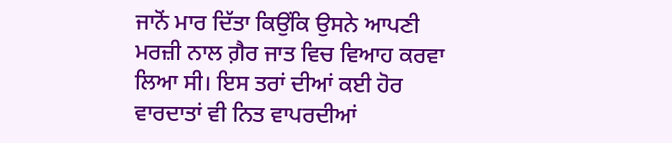ਜਾਨੋਂ ਮਾਰ ਦਿੱਤਾ ਕਿਉਂਕਿ ਉਸਨੇ ਆਪਣੀ ਮਰਜ਼ੀ ਨਾਲ ਗ਼ੈਰ ਜਾਤ ਵਿਚ ਵਿਆਹ ਕਰਵਾ ਲਿਆ ਸੀ। ਇਸ ਤਰਾਂ ਦੀਆਂ ਕਈ ਹੋਰ ਵਾਰਦਾਤਾਂ ਵੀ ਨਿਤ ਵਾਪਰਦੀਆਂ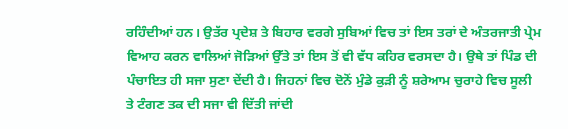ਰਹਿੰਦੀਆਂ ਹਨ। ਉਤੱਰ ਪ੍ਰਦੇਸ਼ ਤੇ ਬਿਹਾਰ ਵਰਗੇ ਸੁਬਿਆਂ ਵਿਚ ਤਾਂ ਇਸ ਤਰਾਂ ਦੇ ਅੰਤਰਜਾਤੀ ਪ੍ਰੇਮ ਵਿਆਹ ਕਰਨ ਵਾਲਿਆਂ ਜੋੜਿਆਂ ਉੱਤੇ ਤਾਂ ਇਸ ਤੋਂ ਵੀ ਵੱਧ ਕਹਿਰ ਵਰਸਦਾ ਹੈ। ਉਥੇ ਤਾਂ ਪਿੰਡ ਦੀ ਪੰਚਾਇਤ ਹੀ ਸਜਾ ਸੁਣਾ ਦੇਂਦੀ ਹੈ। ਜਿਹਨਾਂ ਵਿਚ ਦੋਨੋਂ ਮੁੰਡੇ ਕੁੜੀ ਨੂੰ ਸ਼ਰੇਆਮ ਚੁਰਾਹੇ ਵਿਚ ਸੂਲੀ ਤੇ ਟੰਗਣ ਤਕ ਦੀ ਸਜਾ ਵੀ ਦਿੱਤੀ ਜਾਂਦੀ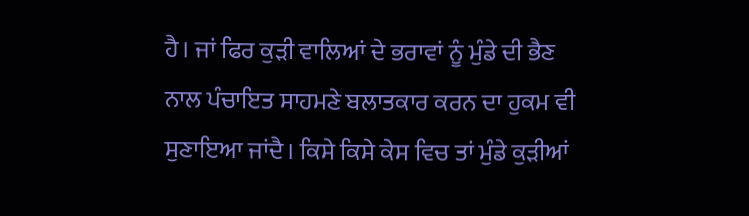ਹੈ। ਜਾਂ ਫਿਰ ਕੁੜੀ ਵਾਲਿਆਂ ਦੇ ਭਰਾਵਾਂ ਨੂੰ ਮੁੰਡੇ ਦੀ ਭੈਣ ਨਾਲ ਪੰਚਾਇਤ ਸਾਹਮਣੇ ਬਲਾਤਕਾਰ ਕਰਨ ਦਾ ਹੁਕਮ ਵੀ ਸੁਣਾਇਆ ਜਾਂਦੈ। ਕਿਸੇ ਕਿਸੇ ਕੇਸ ਵਿਚ ਤਾਂ ਮੁੰਡੇ ਕੁੜੀਆਂ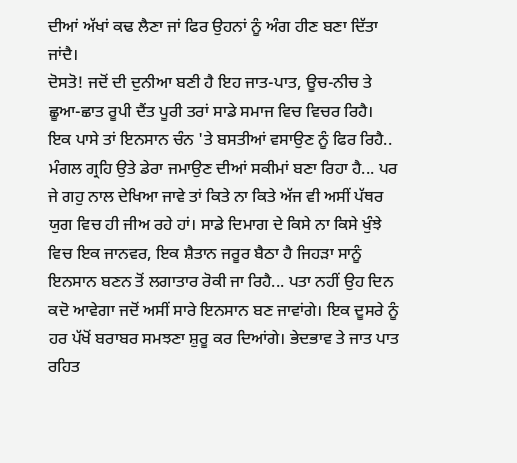ਦੀਆਂ ਅੱਖਾਂ ਕਢ ਲੈਣਾ ਜਾਂ ਫਿਰ ਉਹਨਾਂ ਨੂੰ ਅੰਗ ਹੀਣ ਬਣਾ ਦਿੱਤਾ ਜਾਂਦੈ।
ਦੋਸਤੋ! ਜਦੋਂ ਦੀ ਦੁਨੀਆ ਬਣੀ ਹੈ ਇਹ ਜਾਤ-ਪਾਤ, ਊਚ-ਨੀਚ ਤੇ ਛੂਆ-ਛਾਤ ਰੂਪੀ ਦੈਂਤ ਪੂਰੀ ਤਰਾਂ ਸਾਡੇ ਸਮਾਜ ਵਿਚ ਵਿਚਰ ਰਿਹੈ। ਇਕ ਪਾਸੇ ਤਾਂ ਇਨਸਾਨ ਚੰਨ 'ਤੇ ਬਸਤੀਆਂ ਵਸਾਉਣ ਨੂੰ ਫਿਰ ਰਿਹੈ.. ਮੰਗਲ ਗ੍ਰਹਿ ਉਤੇ ਡੇਰਾ ਜਮਾਉਣ ਦੀਆਂ ਸਕੀਮਾਂ ਬਣਾ ਰਿਹਾ ਹੈ... ਪਰ ਜੇ ਗਹੁ ਨਾਲ ਦੇਖਿਆ ਜਾਵੇ ਤਾਂ ਕਿਤੇ ਨਾ ਕਿਤੇ ਅੱਜ ਵੀ ਅਸੀਂ ਪੱਥਰ ਯੁਗ ਵਿਚ ਹੀ ਜੀਅ ਰਹੇ ਹਾਂ। ਸਾਡੇ ਦਿਮਾਗ ਦੇ ਕਿਸੇ ਨਾ ਕਿਸੇ ਖੁੰਝੇ ਵਿਚ ਇਕ ਜਾਨਵਰ, ਇਕ ਸ਼ੈਤਾਨ ਜਰੂਰ ਬੈਠਾ ਹੈ ਜਿਹੜਾ ਸਾਨੂੰ ਇਨਸਾਨ ਬਣਨ ਤੋਂ ਲਗਾਤਾਰ ਰੋਕੀ ਜਾ ਰਿਹੈ... ਪਤਾ ਨਹੀਂ ਉਹ ਦਿਨ ਕਦੋ ਆਵੇਗਾ ਜਦੋਂ ਅਸੀਂ ਸਾਰੇ ਇਨਸਾਨ ਬਣ ਜਾਵਾਂਗੇ। ਇਕ ਦੂਸਰੇ ਨੂੰ ਹਰ ਪੱਖੋਂ ਬਰਾਬਰ ਸਮਝਣਾ ਸ਼ੁਰੂ ਕਰ ਦਿਆਂਗੇ। ਭੇਦਭਾਵ ਤੇ ਜਾਤ ਪਾਤ ਰਹਿਤ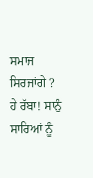ਸਮਾਜ ਸਿਰਜਾਂਗੇ ? ਹੇ ਰੱਬਾ! ਸਾਨੁੰ ਸਾਰਿਆਂ ਨੂੰ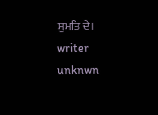ਸੁਮਤਿ ਦੇ।
writer unknwn